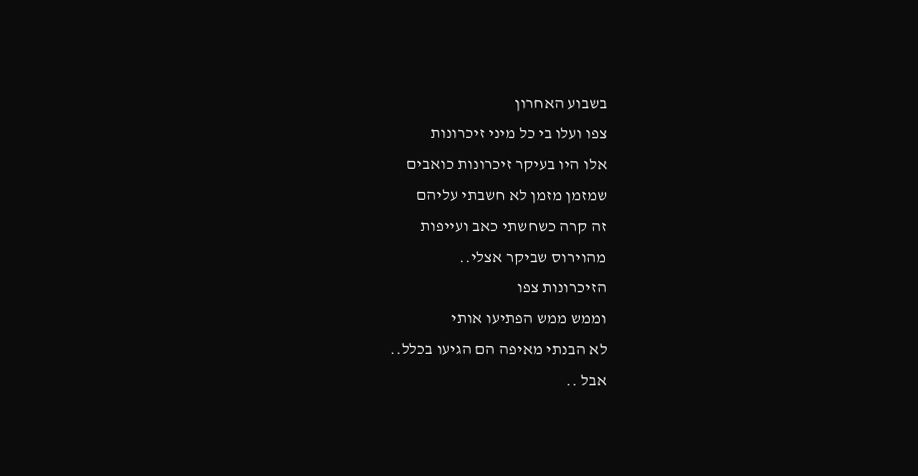בשבוע האחרון
צפו ועלו בי כל מיני זיכרונות
אלו היו בעיקר זיכרונות כואבים
שמזמן מזמן לא חשבתי עליהם
זה קרה כשחשתי כאב ועייפות
מהוירוס שביקר אצלי..
הזיכרונות צפו
וממש ממש הפתיעו אותי
לא הבנתי מאיפה הם הגיעו בכלל..
אבל ..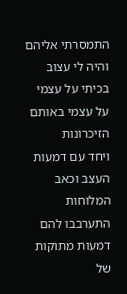התמסרתי אליהם
והיה לי עצוב
בכיתי על עצמי
על עצמי באותם הזיכרונות
ויחד עם דמעות העצב וכאב
המלוחות
התערבבו להם דמעות מתוקות
של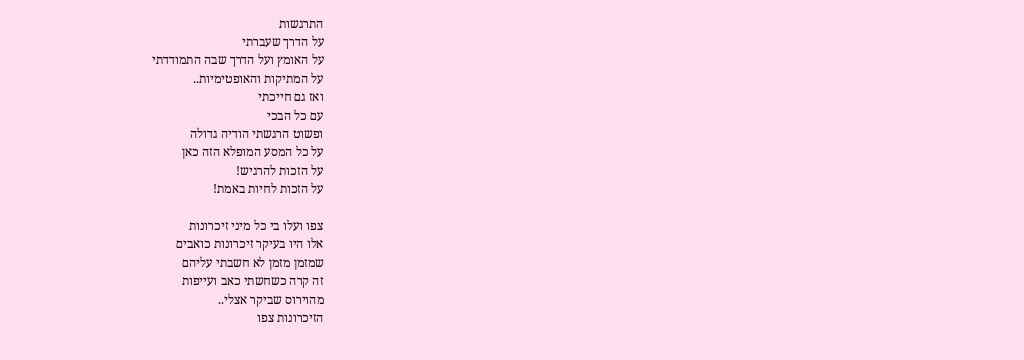התרגשות
על הדרך שעברתי
על האומץ ועל הדרך שבה התמודדתי
על המתיקות והאופטימיות..
ואז גם חייכתי
עם כל הבכי
ופשוט הרגשתי הודיה גדולה
על כל המסע המופלא הזה כאן
על הזכות להרגיש!
על הזכות לחיות באמת!

צפו ועלו בי כל מיני זיכרונות
אלו היו בעיקר זיכרונות כואבים
שמזמן מזמן לא חשבתי עליהם
זה קרה כשחשתי כאב ועייפות
מהוירוס שביקר אצלי..
הזיכרונות צפו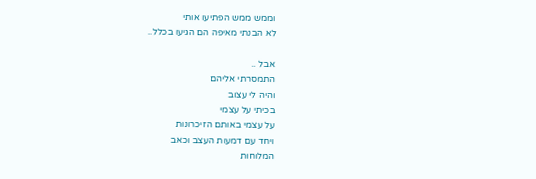וממש ממש הפתיעו אותי
לא הבנתי מאיפה הם הגיעו בכלל..

אבל ..
התמסרתי אליהם
והיה לי עצוב
בכיתי על עצמי
על עצמי באותם הזיכרונות
ויחד עם דמעות העצב וכאב
המלוחות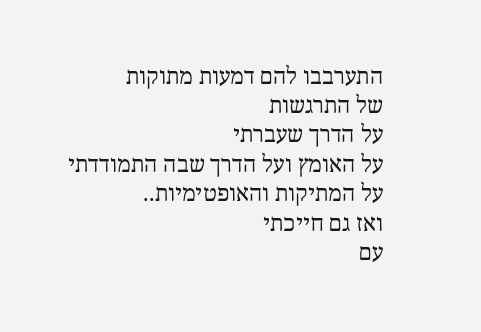התערבבו להם דמעות מתוקות
של התרגשות
על הדרך שעברתי
על האומץ ועל הדרך שבה התמודדתי
על המתיקות והאופטימיות..
ואז גם חייכתי
עם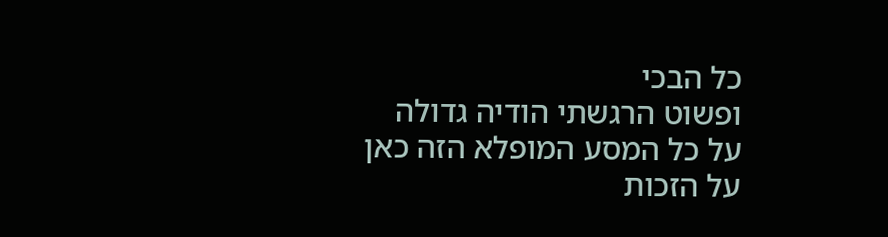כל הבכי
ופשוט הרגשתי הודיה גדולה
על כל המסע המופלא הזה כאן
על הזכות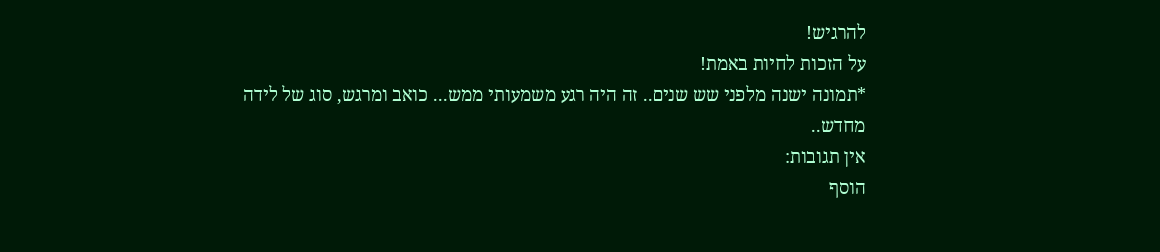להרגיש!
על הזכות לחיות באמת!
*תמונה ישנה מלפני שש שנים.. זה היה רגע משמעותי ממש... כואב ומרגש, סוג של לידה מחדש..
אין תגובות:
הוסף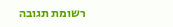רשומת תגובה